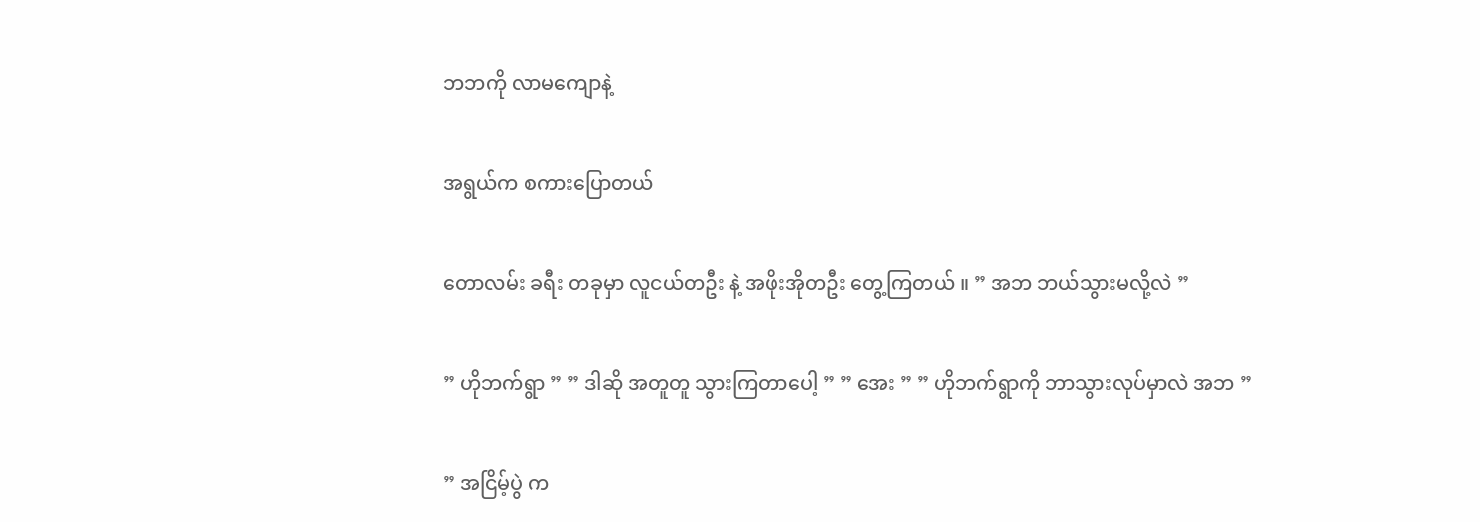ဘဘကို လာမကျောနဲ့

အရွယ်က စကားပြောတယ်

တောလမ်း ခရီး တခုမှာ လူငယ်တဦး နဲ့ အဖိုးအိုတဦး တွေ့ကြတယ် ။ ” အဘ ဘယ်သွားမလို့လဲ ”

” ဟိုဘက်ရွာ ” ” ဒါဆို အတူတူ သွားကြတာပေါ့ ” ” အေး ” ” ဟိုဘက်ရွာကို ဘာသွားလုပ်မှာလဲ အဘ ”

” အငြိမ့်ပွဲ က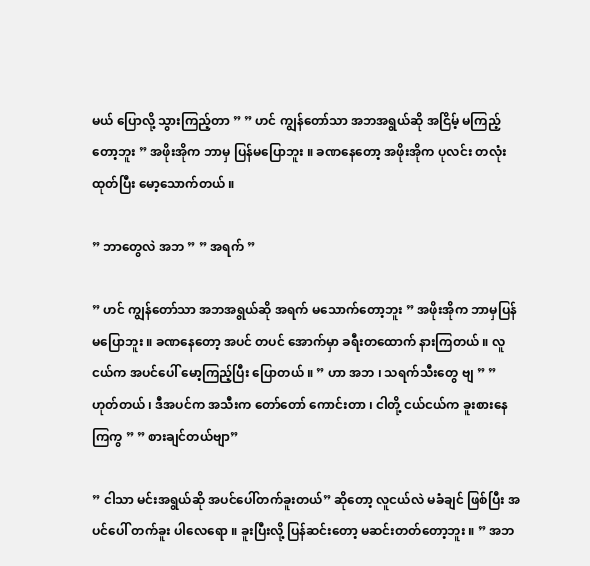မယ် ပြောလို့ သွားကြည့်တာ ” ” ဟင် ကျွန်တော်သာ အဘအရွယ်ဆို အငြိမ့် မကြည့်တော့ဘူး ” အဖိုးအိုက ဘာမှ ပြန်မပြောဘူး ။ ခဏနေတော့ အဖိုးအိုက ပုလင်း တလုံး ထုတ်ပြီး မော့သောက်တယ် ။

” ဘာတွေလဲ အဘ ” ” အရက် ”

” ဟင် ကျွန်တော်သာ အဘအရွယ်ဆို အရက် မသောက်တော့ဘူး ” အဖိုးအိုက ဘာမှပြန်မပြောဘူး ။ ခဏနေတော့ အပင် တပင် အောက်မှာ ခရီးတထောက် နားကြတယ် ။ လူငယ်က အပင်ပေါ် မော့ကြည့်ပြီး ပြောတယ် ။ ” ဟာ အဘ ၊ သရက်သီးတွေ ဗျ ” ” ဟုတ်တယ် ၊ ဒီအပင်က အသီးက တော်တော် ကောင်းတာ ၊ ငါတို့ ငယ်ငယ်က ခူးစားနေကြကွ ” ” စားချင်တယ်ဗျာ”

” ငါသာ မင်းအရွယ်ဆို အပင်ပေါ်တက်ခူးတယ်” ဆိုတော့ လူငယ်လဲ မခံချင် ဖြစ်ပြီး အပင်ပေါ် တက်ခူး ပါလေရော ။ ခူးပြီးလို့ ပြန်ဆင်းတော့ မဆင်းတတ်တော့ဘူး ။ ” အဘ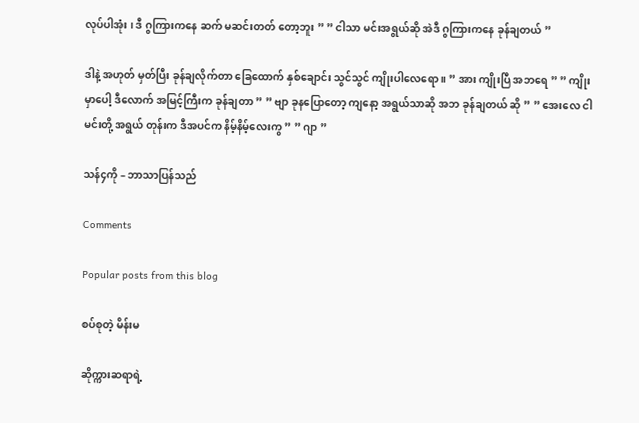လုပ်ပါအုံး ၊ ဒီ ဂွကြားကနေ ဆက် မဆင်းတတ် တော့ဘူး ” ” ငါသာ မင်းအရွယ်ဆို အဲဒီ ဂွကြားကနေ ခုန်ချတယ် ”

ဒါနဲ့ အဟုတ် မှတ်ပြီး ခုန်ချလိုက်တာ ခြေထောက် နှစ်ချောင်း သွင်သွင် ကျိုးပါလေရော ။ ” အား ကျိုးပြီ အဘရေ ” ” ကျိုးမှာပေါ့ ဒီလောက် အမြင့်ကြီးက ခုန်ချတာ ” ” ဗျာ ခုနပြောတော့ ကျနော့ အရွယ်သာဆို အဘ ခုန်ချတယ် ဆို ” ” အေးလေ ငါ မင်းတို့ အရွယ် တုန်းက ဒီအပင်က နိမ့်နိမ့်လေးကွ ” ” ဂျာ ”

သန်၄ကို – ဘာသာပြန်သည်

Comments

Popular posts from this blog

စပ်စုတဲ့ မိန်းမ

ဆိုက္ကားဆရာရဲ့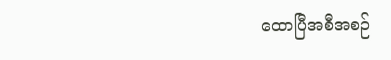ထောပြီအစီအစဉ်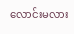လောင်းမလား